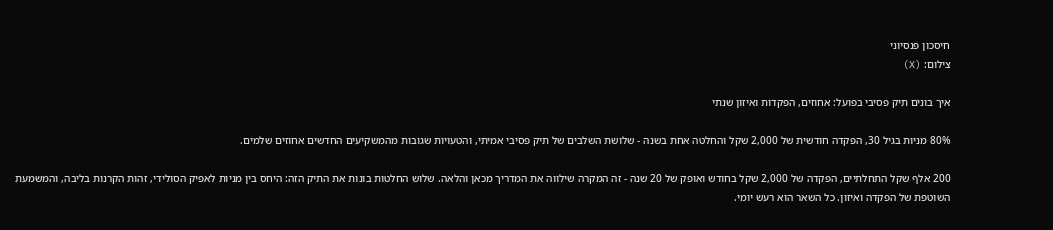חיסכון פנסיוני
צילום: (X)

איך בונים תיק פסיבי בפועל: אחוזים, הפקדות ואיזון שנתי

80% מניות בגיל 30, הפקדה חודשית של 2,000 שקל והחלטה אחת בשנה - שלושת השלבים של תיק פסיבי אמיתי, והטעויות שגובות מהמשקיעים החדשים אחוזים שלמים.

200 אלף שקל התחלתיים, הפקדה של 2,000 שקל בחודש ואופק של 20 שנה - זה המקרה שילווה את המדריך מכאן והלאה. שלוש החלטות בונות את התיק הזה: היחס בין מניות לאפיק הסולידי, זהות הקרנות בליבה, והמשמעת השוטפת של הפקדה ואיזון. כל השאר הוא רעש יומי.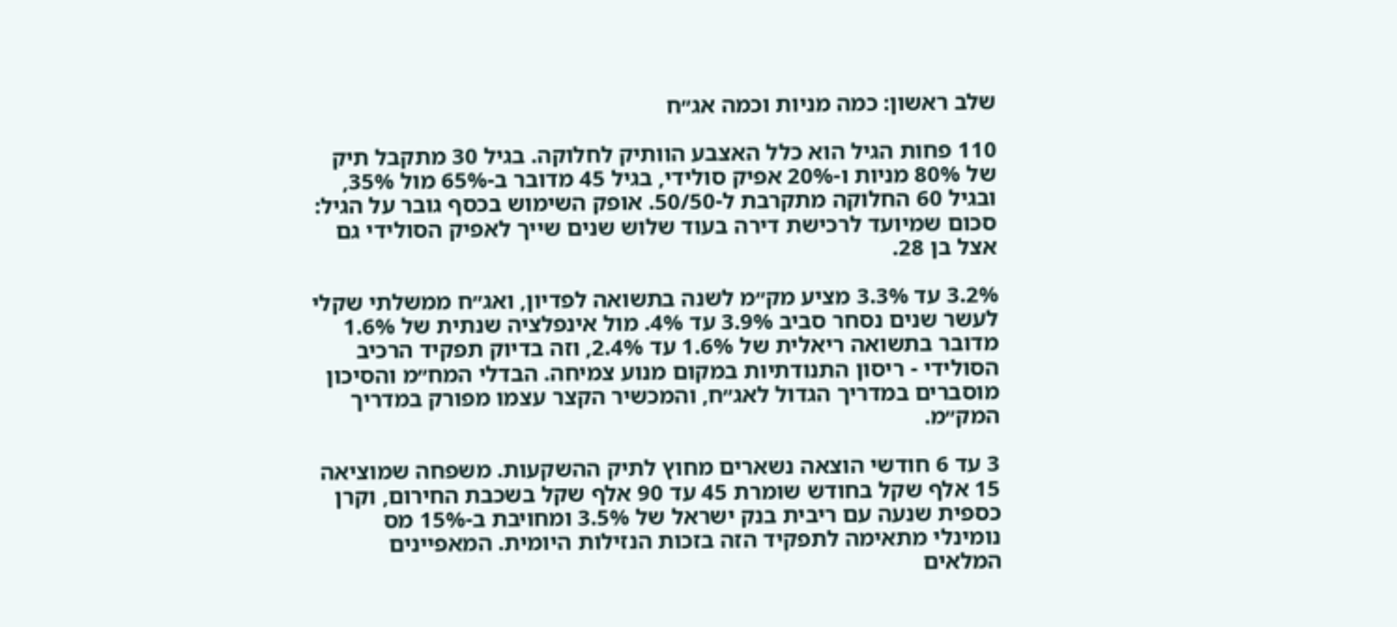שלב ראשון: כמה מניות וכמה אג״ח

110 פחות הגיל הוא כלל האצבע הוותיק לחלוקה. בגיל 30 מתקבל תיק של 80% מניות ו-20% אפיק סולידי, בגיל 45 מדובר ב-65% מול 35%, ובגיל 60 החלוקה מתקרבת ל-50/50. אופק השימוש בכסף גובר על הגיל: סכום שמיועד לרכישת דירה בעוד שלוש שנים שייך לאפיק הסולידי גם אצל בן 28.

3.2% עד 3.3% מציע מק״מ לשנה בתשואה לפדיון, ואג״ח ממשלתי שקלי לעשר שנים נסחר סביב 3.9% עד 4%. מול אינפלציה שנתית של 1.6% מדובר בתשואה ריאלית של 1.6% עד 2.4%, וזה בדיוק תפקיד הרכיב הסולידי - ריסון התנודתיות במקום מנוע צמיחה. הבדלי המח״מ והסיכון מוסברים במדריך הגדול לאג״ח, והמכשיר הקצר עצמו מפורק במדריך המק״מ.

3 עד 6 חודשי הוצאה נשארים מחוץ לתיק ההשקעות. משפחה שמוציאה 15 אלף שקל בחודש שומרת 45 עד 90 אלף שקל בשכבת החירום, וקרן כספית שנעה עם ריבית בנק ישראל של 3.5% ומחויבת ב-15% מס נומינלי מתאימה לתפקיד הזה בזכות הנזילות היומית. המאפיינים המלאים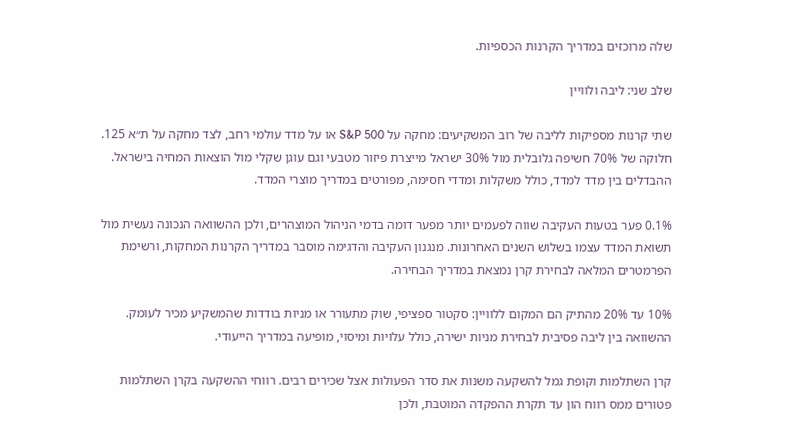שלה מרוכזים במדריך הקרנות הכספיות.

שלב שני: ליבה ולוויין

שתי קרנות מספיקות לליבה של רוב המשקיעים: מחקה על S&P 500 או על מדד עולמי רחב, לצד מחקה על ת״א 125. חלוקה של 70% חשיפה גלובלית מול 30% ישראל מייצרת פיזור מטבעי וגם עוגן שקלי מול הוצאות המחיה בישראל. ההבדלים בין מדד למדד, כולל משקלות ומדדי חסימה, מפורטים במדריך מוצרי המדד.

0.1% פער בטעות העקיבה שווה לפעמים יותר מפער דומה בדמי הניהול המוצהרים, ולכן ההשוואה הנכונה נעשית מול תשואת המדד עצמו בשלוש השנים האחרונות. מנגנון העקיבה והדגימה מוסבר במדריך הקרנות המחקות, ורשימת הפרמטרים המלאה לבחירת קרן נמצאת במדריך הבחירה.

10% עד 20% מהתיק הם המקום ללוויין: סקטור ספציפי, שוק מתעורר או מניות בודדות שהמשקיע מכיר לעומק. ההשוואה בין ליבה פסיבית לבחירת מניות ישירה, כולל עלויות ומיסוי, מופיעה במדריך הייעודי.

קרן השתלמות וקופת גמל להשקעה משנות את סדר הפעולות אצל שכירים רבים. רווחי ההשקעה בקרן השתלמות פטורים ממס רווח הון עד תקרת ההפקדה המוטבת, ולכן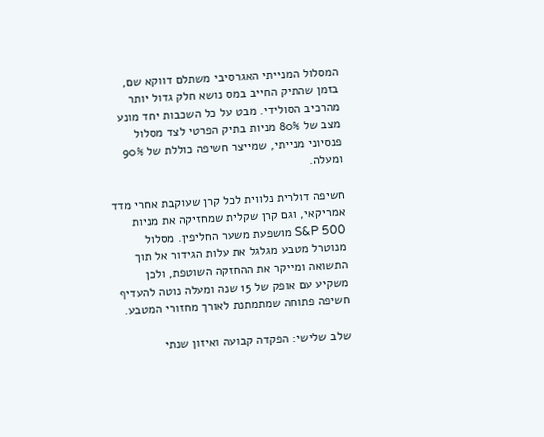המסלול המנייתי האגרסיבי משתלם דווקא שם, בזמן שהתיק החייב במס נושא חלק גדול יותר מהרכיב הסולידי. מבט על כל השכבות יחד מונע מצב של 80% מניות בתיק הפרטי לצד מסלול פנסיוני מנייתי, שמייצר חשיפה כוללת של 90% ומעלה.

חשיפה דולרית נלווית לכל קרן שעוקבת אחרי מדד אמריקאי, וגם קרן שקלית שמחזיקה את מניות S&P 500 מושפעת משער החליפין. מסלול מנוטרל מטבע מגלגל את עלות הגידור אל תוך התשואה ומייקר את ההחזקה השוטפת, ולכן משקיע עם אופק של 15 שנה ומעלה נוטה להעדיף חשיפה פתוחה שמתמתנת לאורך מחזורי המטבע.

שלב שלישי: הפקדה קבועה ואיזון שנתי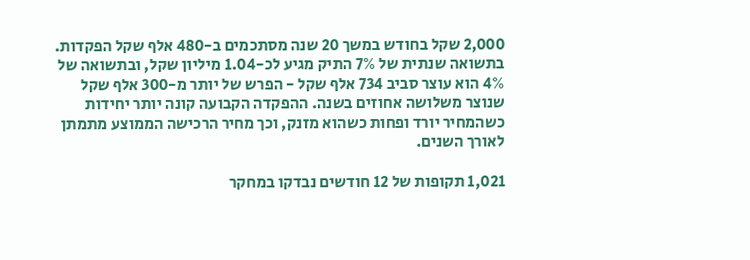2,000 שקל בחודש במשך 20 שנה מסתכמים ב-480 אלף שקל הפקדות. בתשואה שנתית של 7% התיק מגיע לכ-1.04 מיליון שקל, ובתשואה של 4% הוא עוצר סביב 734 אלף שקל - הפרש של יותר מ-300 אלף שקל שנוצר משלושה אחוזים בשנה. ההפקדה הקבועה קונה יותר יחידות כשהמחיר יורד ופחות כשהוא מזנק, וכך מחיר הרכישה הממוצע מתמתן לאורך השנים.

1,021 תקופות של 12 חודשים נבדקו במחקר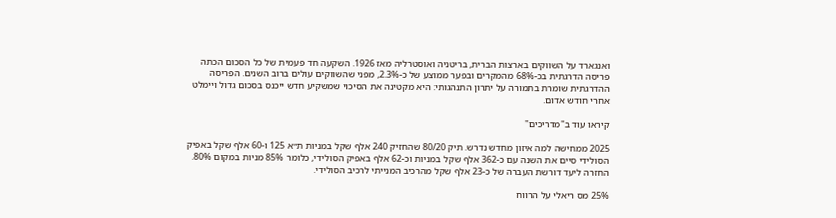ואנגארד על השווקים בארצות הברית, בריטניה ואוסטרליה מאז 1926. השקעה חד פעמית של כל הסכום הכתה פריסה הדרגתית בכ-68% מהמקרים ובפער ממוצע של כ-2.3%, מפני שהשווקים עולים ברוב השנים. הפריסה ההדרגתית שומרת בתמורה על יתרון התנהגותי: היא מקטינה את הסיכוי שמשקיע חדש ייכנס בסכום גדול ויימלט אחרי חודש אדום.

קיראו עוד ב"מדריכים"

2025 ממחישה למה איזון מחדש נדרש. תיק 80/20 שהחזיק 240 אלף שקל במניות ת״א 125 ו-60 אלף שקל באפיק הסולידי סיים את השנה עם כ-362 אלף שקל במניות וכ-62 אלף באפיק הסולידי, כלומר 85% מניות במקום 80%. החזרה ליעד דורשת העברה של כ-23 אלף שקל מהרכיב המנייתי לרכיב הסולידי.

25% מס ריאלי על הרווח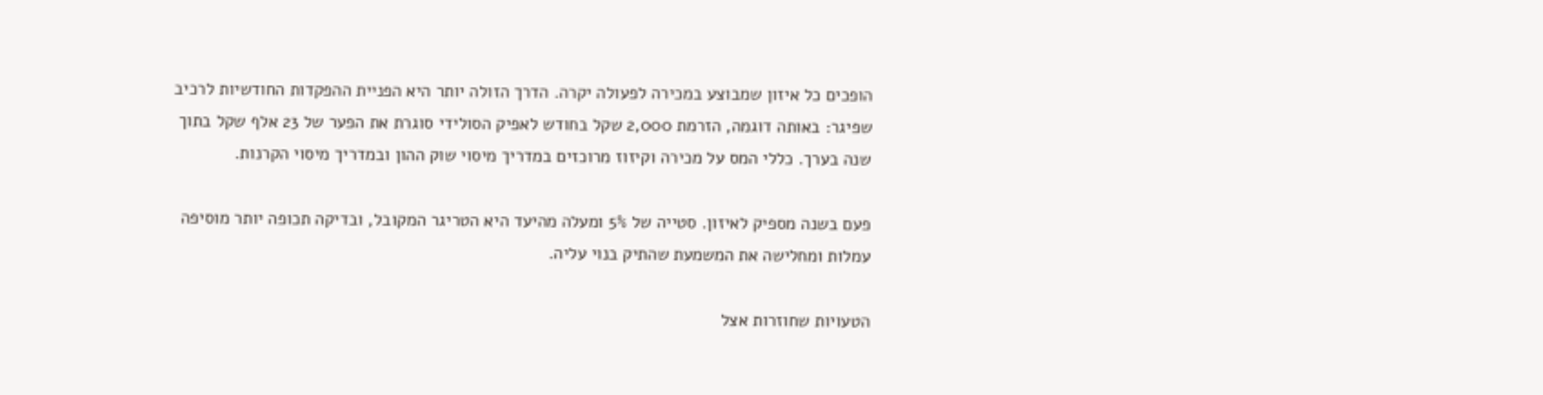הופכים כל איזון שמבוצע במכירה לפעולה יקרה. הדרך הזולה יותר היא הפניית ההפקדות החודשיות לרכיב שפיגר: באותה דוגמה, הזרמת 2,000 שקל בחודש לאפיק הסולידי סוגרת את הפער של 23 אלף שקל בתוך שנה בערך. כללי המס על מכירה וקיזוז מרוכזים במדריך מיסוי שוק ההון ובמדריך מיסוי הקרנות.

פעם בשנה מספיק לאיזון. סטייה של 5% ומעלה מהיעד היא הטריגר המקובל, ובדיקה תכופה יותר מוסיפה עמלות ומחלישה את המשמעת שהתיק בנוי עליה.

הטעויות שחוזרות אצל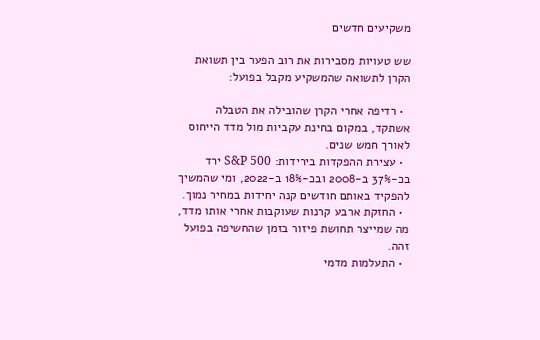משקיעים חדשים

שש טעויות מסבירות את רוב הפער בין תשואת הקרן לתשואה שהמשקיע מקבל בפועל:

  • רדיפה אחרי הקרן שהובילה את הטבלה אשתקד, במקום בחינת עקביות מול מדד הייחוס לאורך חמש שנים.
  • עצירת ההפקדות בירידות: S&P 500 ירד בכ-37% ב-2008 ובכ-18% ב-2022, ומי שהמשיך להפקיד באותם חודשים קנה יחידות במחיר נמוך.
  • החזקת ארבע קרנות שעוקבות אחרי אותו מדד, מה שמייצר תחושת פיזור בזמן שהחשיפה בפועל זהה.
  • התעלמות מדמי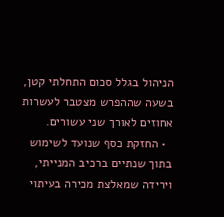הניהול בגלל סכום התחלתי קטן, בשעה שההפרש מצטבר לעשרות אחוזים לאורך שני עשורים.
  • החזקת כסף שנועד לשימוש בתוך שנתיים ברכיב המנייתי, וירידה שמאלצת מכירה בעיתוי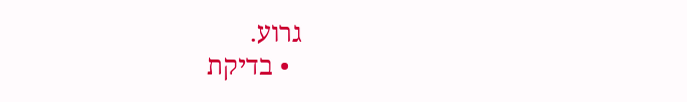גרוע.
  • בדיקת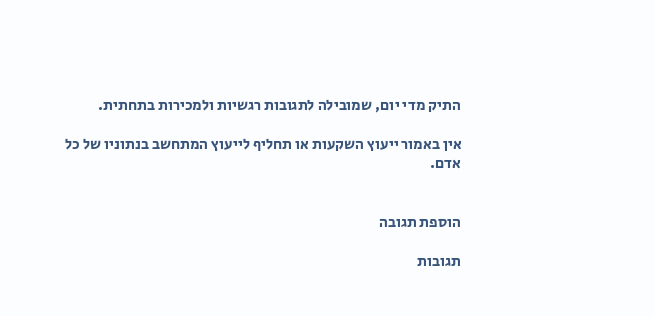התיק מדי יום, שמובילה לתגובות רגשיות ולמכירות בתחתית.

אין באמור ייעוץ השקעות או תחליף לייעוץ המתחשב בנתוניו של כל אדם.


הוספת תגובה

תגובות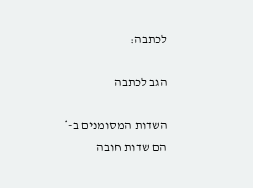לכתבה:

הגב לכתבה

השדות המסומנים ב-* הם שדות חובה